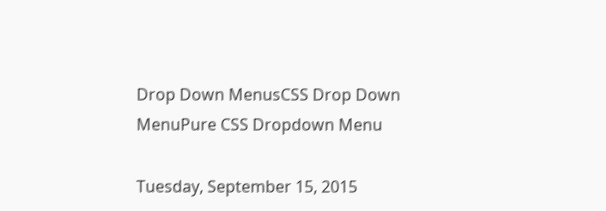Drop Down MenusCSS Drop Down MenuPure CSS Dropdown Menu

Tuesday, September 15, 2015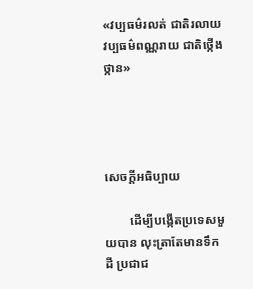«វប្បធម៌រលត់ ជាតិរលាយ វប្បធម៌ពណ្ណរាយ ជាតិថ្កើងថ្កាន»




សេចក្ដីអធិប្បាយ

        ដើម្បីបង្កើតប្រទេសមួយបាន លុះត្រាតែមានទឹកដី ប្រជាជ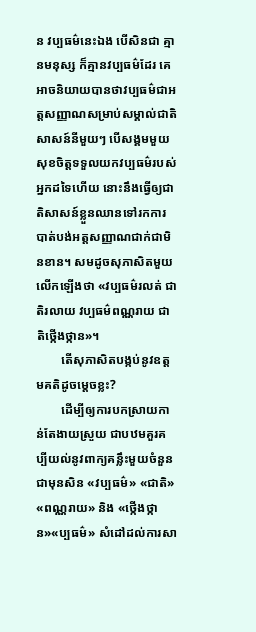ន វប្បធម៌នេះឯង បើសិនជា គ្មានមនុស្ស ក៏គ្មានវប្បធម៌ដែរ គេអាចនិយាយបានថាវប្បធម៌ជាអត្តសញ្ញាណសម្រាប់សម្គាល់ជាតិសាសន៍នីមួយៗ បើសង្គមមួយសុខចិត្តទទួលយកវប្បធម៌របស់អ្នកដទៃហើយ នោះនឹងធ្វើឲ្យជាតិសាសន៍ខ្លួនឈានទៅរកការបាត់បង់អត្តសញ្ញាណជាក់ជាមិនខាន។ សមដូចសុភាសិតមួយលើកឡើងថា «វប្បធម៌រលត់ ជាតិរលាយ វប្បធម៌ពណ្ណរាយ ជាតិថ្កើងថ្កាន»។
        តើសុភាសិតបង្កប់នូវឧត្ដមគតិដូចម្ដេចខ្លះ?
        ដើម្បីឲ្យការបកស្រាយកាន់តែងាយស្រួយ ជាបឋមគួរគប្បីយល់នូវពាក្យគន្លឹះមួយចំនួនជាមុនសិន «វប្បធម៌» «ជាតិ» «ពណ្ណរាយ» និង «ថ្កើងថ្កាន»«ប្បធម៌» សំដៅដល់ការសា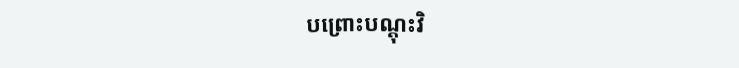បព្រោះបណ្ដុះវិ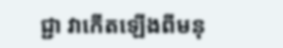ជ្ជា វាកើតឡើងពីមនុ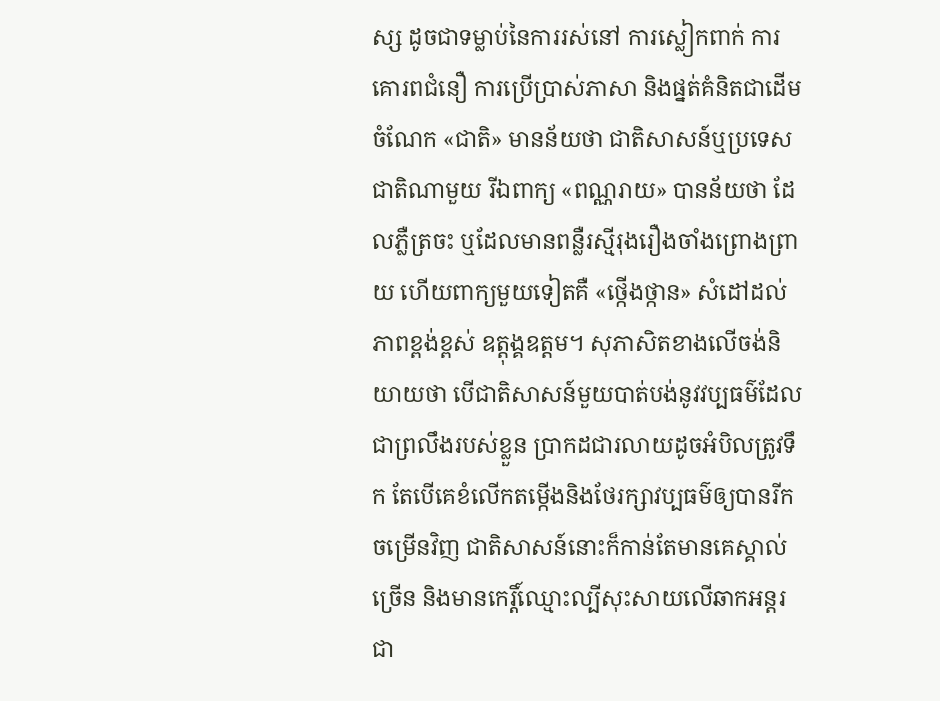ស្ស ដូចជាទម្លាប់នៃការរស់នៅ ការស្លៀកពាក់ ការគោរពជំនឿ ការប្រើប្រាស់ភាសា និងផ្នត់គំនិតជាដើម ចំណែក «ជាតិ» មានន័យថា ជាតិសាសន៍ឬប្រទេសជាតិណាមួយ រីឯពាក្យ «ពណ្ណរាយ» បានន័យថា ដែលភ្លឺត្រចះ ឬដែលមានពន្លឺរស្មីរុងរឿងចាំងព្រោងព្រាយ ហើយពាក្យមួយទៀតគឺ «ថ្កើងថ្កាន» សំដៅដល់ ភាពខ្ពង់ខ្ពស់ ឧត្ដុង្គឧត្ដម។ សុភាសិតខាងលើចង់និយាយថា បើជាតិសាសន៍មួយបាត់បង់នូវវប្បធម៌ដែលជាព្រលឹងរបស់ខ្លួន ប្រាកដជារលាយដូចអំបិលត្រូវទឹក តែបើគេខំលើកតម្កើងនិងថែរក្សាវប្បធម៌ឲ្យបានរីកចម្រើនវិញ ជាតិសាសន៍នោះក៏កាន់តែមានគេស្គាល់ច្រើន និងមានកេរ្តិ៍ឈ្មោះល្បីសុះសាយលើឆាកអន្តរជា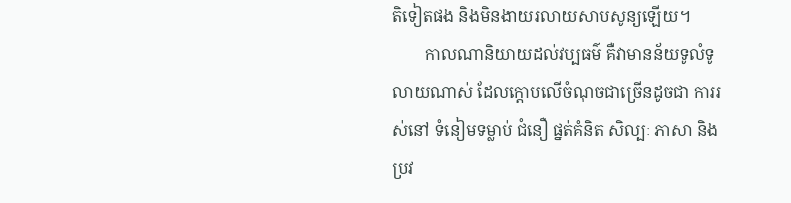តិទៀតផង និងមិនងាយរលាយសាបសូន្យឡើយ។
        កាលណានិយាយដល់វប្បធម៌ គឺវាមានន័យទូលំទូលាយណាស់ ដែលក្ដោបលើចំណុចជាច្រើនដូចជា ការរស់នៅ ទំនៀមទម្លាប់ ជំនឿ ផ្នត់គំនិត សិល្បៈ ភាសា និងប្រវ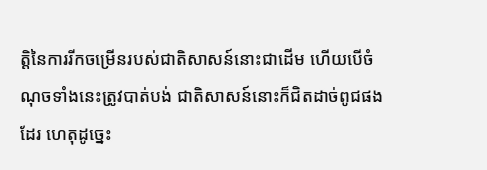ត្តិនៃការរីកចម្រើនរបស់ជាតិសាសន៍នោះជាដើម ហើយបើចំណុចទាំងនេះត្រូវបាត់បង់ ជាតិសាសន៍នោះក៏ជិតដាច់ពូជផងដែរ ហេតុដូច្នេះ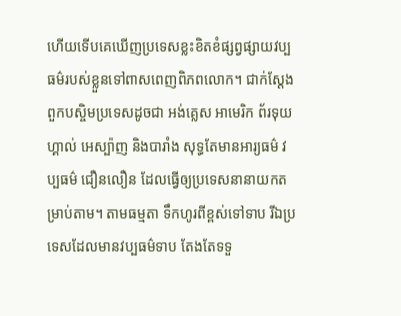ហើយទើបគេឃើញប្រទេសខ្លះខិតខំផ្សព្វផ្សាយវប្បធម៌របស់ខ្លួនទៅពាសពេញពិភពលោក។ ជាក់ស្ដែង ពួកបស្ចិមប្រទេសដូចជា អង់គ្លេស អាមេរិក ព័រទុយហ្គាល់ អេស្ប៉ាញ និងបារាំង សុទ្ធតែមានអារ្យធម៌ វប្បធម៌ ជឿនលឿន ដែលធ្វើឲ្យប្រទេសនានាយកតម្រាប់តាម។ តាមធម្មតា ទឹកហូរពីខ្ពស់ទៅទាប រីឯប្រទេសដែលមានវប្បធម៌ទាប តែងតែទទួ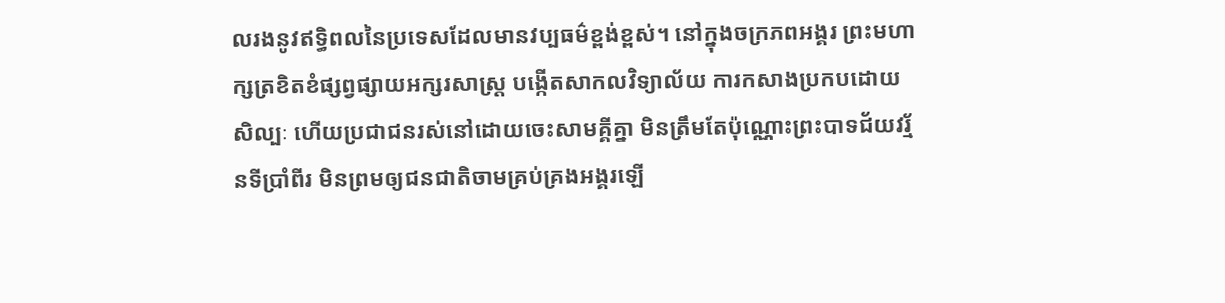លរងនូវឥទ្ធិពលនៃប្រទេសដែលមានវប្បធម៌ខ្ពង់ខ្ពស់។ នៅក្នុងចក្រភពអង្គរ ព្រះមហាក្សត្រខិតខំផ្សព្វផ្សាយអក្សរសាស្ត្រ បង្កើតសាកលវិទ្យាល័យ ការកសាងប្រកបដោយសិល្បៈ ហើយប្រជាជនរស់នៅដោយចេះសាមគ្គីគ្នា មិនត្រឹមតែប៉ុណ្ណោះព្រះបាទជ័យវរ្ម័នទីប្រាំពីរ មិនព្រមឲ្យជនជាតិចាមគ្រប់គ្រងអង្គរឡើ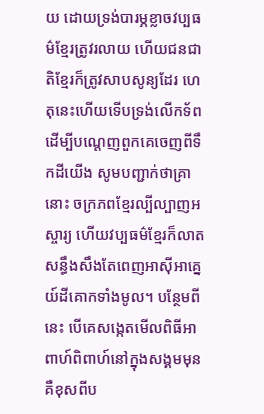យ ដោយទ្រង់បារម្ភខ្លាចវប្បធម៌ខ្មែរត្រូវរលាយ ហើយជនជាតិខ្មែរក៏ត្រូវសាបសូន្យដែរ ហេតុនេះហើយទើបទ្រង់លើកទ័ពដើម្បីបណ្ដេញពួកគេចេញពីទឹកដីយើង សូមបញ្ជាក់ថាគ្រានោះ ចក្រភពខ្មែរល្បីល្បាញអស្ចារ្យ ហើយវប្បធម៌ខ្មែរក៏លាតសន្ធឹងសឹងតែពេញអាស៊ីអាគ្នេយ៍ដីគោកទាំងមូល។ បន្ថែមពីនេះ បើគេសង្កេតមើលពិធីអាពាហ៍ពិពាហ៍នៅក្នុងសង្គមមុន គឺខុសពីប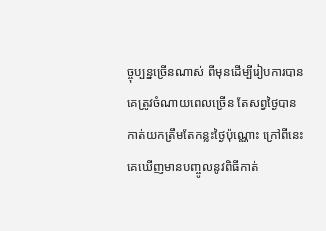ច្ចុប្បន្នច្រើនណាស់ ពីមុនដើម្បីរៀបការបាន គេត្រូវចំណាយពេលច្រើន តែសព្វថ្ងៃបានកាត់យកត្រឹមតែកន្លះថ្ងៃប៉ុណ្ណោះ ក្រៅពីនេះ គេឃើញមានបញ្ចូលនូវពិធីកាត់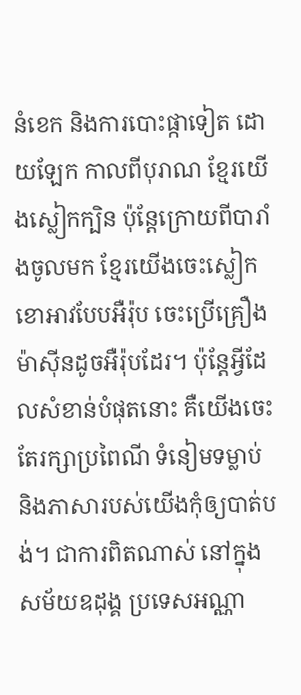នំខេក និងការបោះផ្កាទៀត ដោយឡែក កាលពីបុរាណ ខ្មែរយើងស្លៀកក្បិន ប៉ុន្តែក្រោយពីបារាំងចូលមក ខ្មែរយើងចេះស្លៀកខោអាវបែបអឺរ៉ុប ចេះប្រើគ្រឿងម៉ាស៊ីនដូចអឺរ៉ុបដែរ។ ប៉ុន្តែអ្វីដែលសំខាន់បំផុតនោះ គឺយើងចេះតែរក្សាប្រពៃណី ទំនៀមទម្លាប់ និងភាសារបស់យើងកុំឲ្យបាត់បង់។ ជាការពិតណាស់ នៅក្នុងសម័យឧដុង្គ ប្រទេសអណ្ណា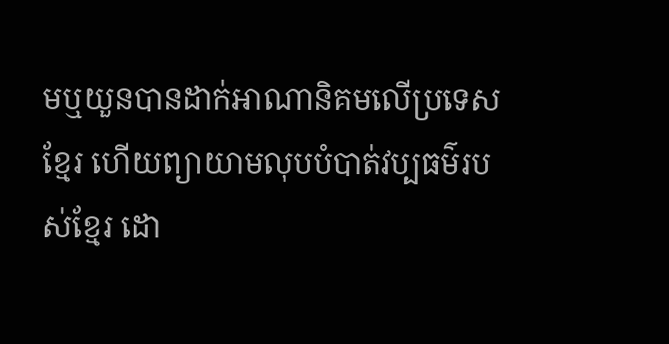មឬយួនបានដាក់អាណានិគមលើប្រទេសខ្មែរ ហើយព្យាយាមលុបបំបាត់វប្បធម៌របស់ខ្មែរ ដោ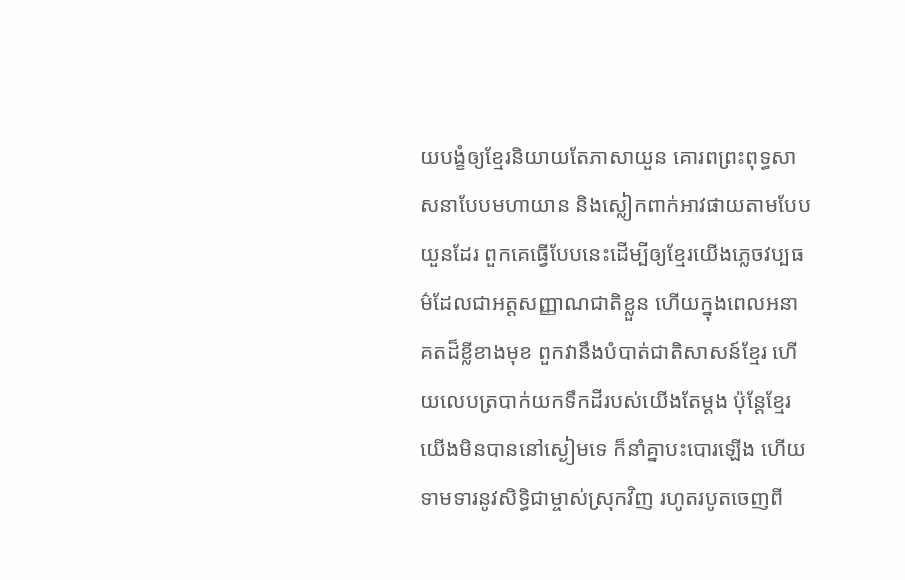យបង្ខំឲ្យខ្មែរនិយាយតែភាសាយួន គោរពព្រះពុទ្ធសាសនាបែបមហាយាន និងស្លៀកពាក់អាវផាយតាមបែបយួនដែរ ពួកគេធ្វើបែបនេះដើម្បីឲ្យខ្មែរយើងភ្លេចវប្បធម៌ដែលជាអត្តសញ្ញាណជាតិខ្លួន ហើយក្នុងពេលអនាគតដ៏ខ្លីខាងមុខ ពួកវានឹងបំបាត់ជាតិសាសន៍ខ្មែរ ហើយលេបត្របាក់យកទឹកដីរបស់យើងតែម្ដង ប៉ុន្តែខ្មែរយើងមិនបាននៅស្ងៀមទេ ក៏នាំគ្នាបះបោរឡើង ហើយទាមទារនូវសិទ្ធិជាម្ចាស់ស្រុកវិញ រហូតរបូតចេញពី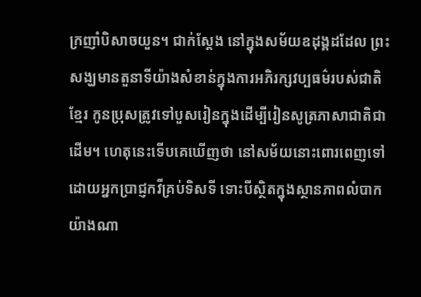ក្រញាំបិសាចយួន។ ជាក់ស្ដែង នៅក្នុងសម័យឧដុង្គដដែល ព្រះសង្ឃមានតួនាទីយ៉ាងសំខាន់ក្នុងការអភិរក្សវប្បធម៌របស់ជាតិខ្មែរ កូនប្រុសត្រូវទៅបួសរៀនក្នុងដើម្បីរៀនសូត្រភាសាជាតិជាដើម។ ហេតុនេះទើបគេឃើញថា នៅសម័យនោះពោរពេញទៅដោយអ្នកប្រាជ្ញកវីគ្រប់ទិសទី ទោះបីស្ថិតក្នុងស្ថានភាពលំបាកយ៉ាងណា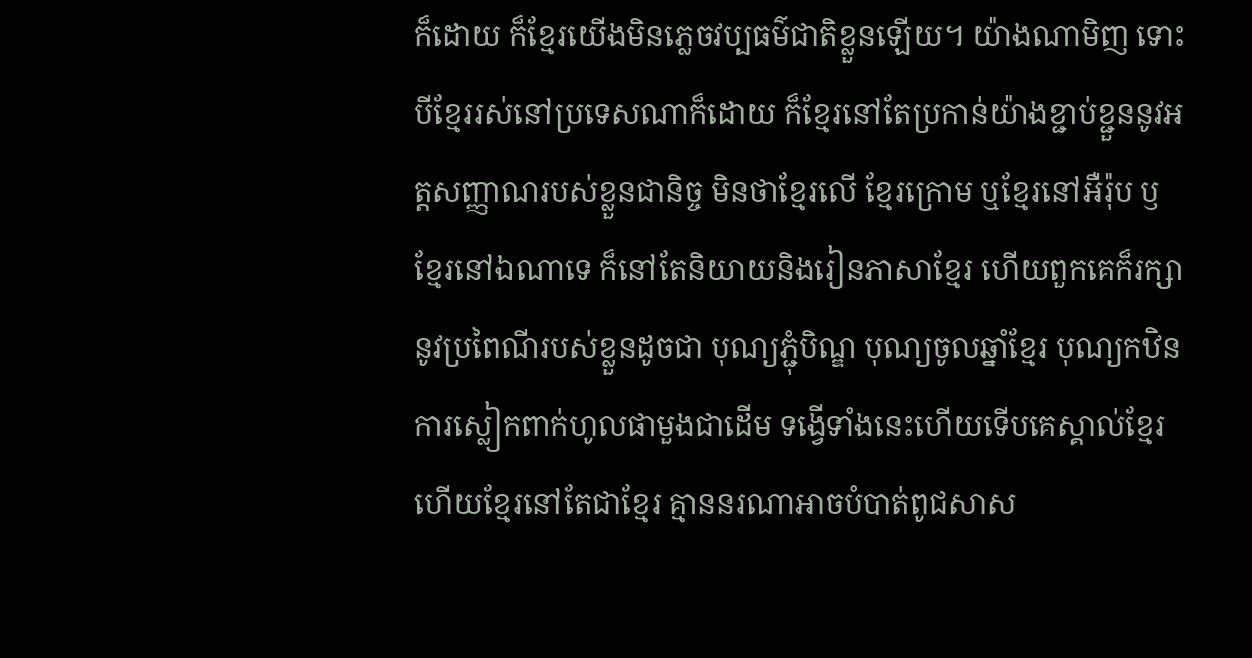ក៏ដោយ ក៏ខ្មែរយើងមិនភ្លេចវប្បធម៌ជាតិខ្លួនឡើយ។ យ៉ាងណាមិញ ទោះបីខ្មែររស់នៅប្រទេសណាក៏ដោយ ក៏ខ្មែរនៅតែប្រកាន់យ៉ាងខ្ជាប់ខ្ជួននូវអត្តសញ្ញាណរបស់ខ្លួនជានិច្ច មិនថាខ្មែរលើ ខ្មែរក្រោម ឬខ្មែរនៅអឺរ៉ុប ឫខ្មែរនៅឯណាទេ ក៏នៅតែនិយាយនិងរៀនភាសាខ្មែរ ហើយពួកគេក៏រក្សានូវប្រពៃណីរបស់ខ្លួនដូចជា បុណ្យភ្ជុំបិណ្ឌ បុណ្យចូលឆ្នាំខ្មែរ បុណ្យកឋិន ការស្លៀកពាក់ហូលផាមួងជាដើម ទង្វើទាំងនេះហើយទើបគេស្គាល់ខ្មែរ ហើយខ្មែរនៅតែជាខ្មែរ គ្មាននរណាអាចបំបាត់ពូជសាស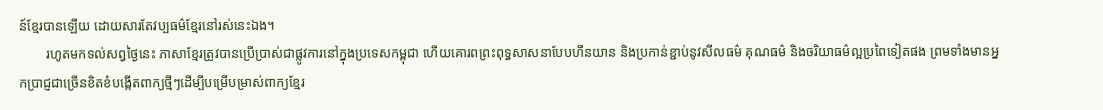ន៍ខ្មែរបានឡើយ ដោយសារតែវប្បធម៌ខ្មែរនៅរស់នេះឯង។
        រហូតមកទល់សព្វថ្ងៃនេះ ភាសាខ្មែរត្រូវបានប្រើប្រាស់ជាផ្លូវការនៅក្នុងប្រទេសកម្ពុជា ហើយគោរពព្រះពុទ្ធសាសនាបែបហីនយាន និងប្រកាន់ខ្ជាប់នូវសីលធម៌ គុណធម៌ និងចរិយាធម៌ល្អប្រពៃទៀតផង ព្រមទាំងមានអ្នកប្រាជ្ញជាច្រើនខិតខំបង្កើតពាក្យថ្មីៗដើម្បីបម្រើបម្រាស់ពាក្យខ្មែរ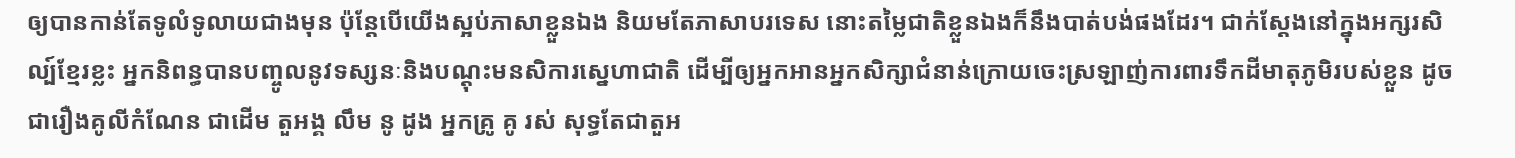ឲ្យបានកាន់តែទូលំទូលាយជាងមុន ប៉ុន្តែបើយើងស្អប់ភាសាខ្លួនឯង និយមតែភាសាបរទេស នោះតម្លៃជាតិខ្លួនឯងក៏នឹងបាត់បង់ផងដែរ។ ជាក់ស្ដែងនៅក្នុងអក្សរសិល្ប៍ខ្មែរខ្លះ អ្នកនិពន្ធបានបញ្ចូលនូវទស្សនៈនិងបណ្ដុះមនសិការស្នេហាជាតិ ដើម្បីឲ្យអ្នកអានអ្នកសិក្សាជំនាន់ក្រោយចេះស្រឡាញ់ការពារទឹកដីមាតុភូមិរបស់ខ្លួន ដូចជារឿងគូលីកំណែន ជាដើម តួអង្គ លឹម នូ ដូង អ្នកគ្រូ គូ រស់ សុទ្ធតែជាតួអ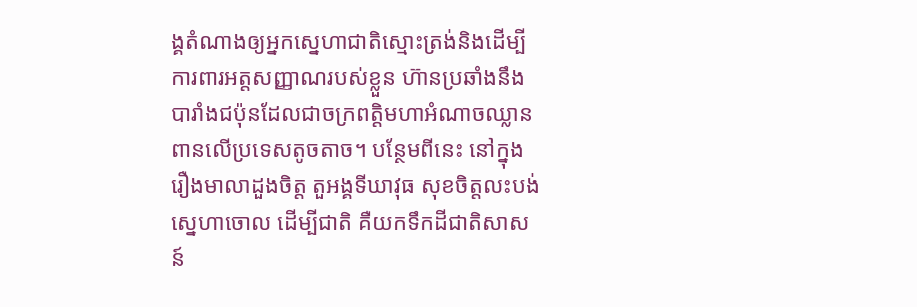ង្គតំណាងឲ្យអ្នកស្នេហាជាតិស្មោះត្រង់និងដើម្បីការពារអត្តសញ្ញាណរបស់ខ្លួន ហ៊ានប្រឆាំងនឹងបារាំងជប៉ុនដែលជាចក្រពត្តិមហាអំណាចឈ្លានពានលើប្រទេសតូចតាច។ បន្ថែមពីនេះ នៅក្នុងរឿងមាលាដួងចិត្ត តួអង្គទីឃាវុធ សុខចិត្តលះបង់ស្នេហាចោល ដើម្បីជាតិ គឺយកទឹកដីជាតិសាសន៍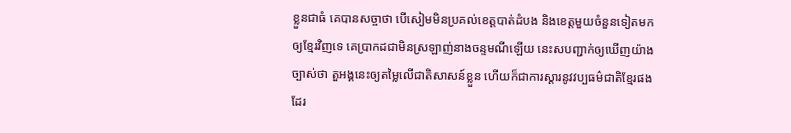ខ្លួនជាធំ គេបានសច្ចាថា បើសៀមមិនប្រគល់ខេត្តបាត់ដំបង និងខេត្តមួយចំនួនទៀតមកឲ្យខ្មែរវិញទេ គេប្រាកដជាមិនស្រឡាញ់នាងចន្ទមណីឡើយ នេះសបញ្ជាក់ឲ្យឃើញយ៉ាងច្បាស់ថា តួអង្គនេះឲ្យតម្លៃលើជាតិសាសន៍ខ្លួន ហើយក៏ជាការស្ដារនូវវប្បធម៌ជាតិខ្មែរផងដែរ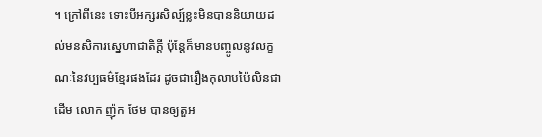។ ក្រៅពីនេះ ទោះបីអក្សរសិល្ប៍ខ្លះមិនបាននិយាយដល់មនសិការស្នេហាជាតិក្ដី ប៉ុន្តែក៏មានបញ្ចូលនូវលក្ខណៈនៃវប្បធម៌ខ្មែរផងដែរ ដូចជារឿងកុលាបប៉ៃលិនជាដើម លោក ញ៉ុក ថែម បានឲ្យតួអ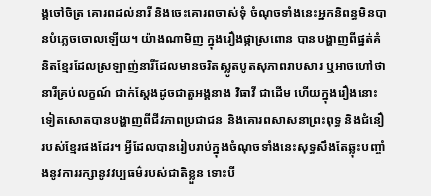ង្គចៅចិត្រ គោរពដល់នារី និងចេះគោរពចាស់ទុំ ចំណុចទាំងនេះអ្នកនិពន្ធមិនបានបំភ្លេចចោលឡើយ។ យ៉ាងណាមិញ ក្នុងរឿងផ្កាស្រពោន បានបង្ហាញពីផ្នត់គំនិតខ្មែរដែលស្រឡាញ់នារីដែលមានចរិតស្លូតបូតសុភាពរាបសារ ឬអាចហៅថានារីគ្រប់លក្ខណ៍ ជាក់ស្ដែងដូចជាតួអង្គនាង វិធាវី ជាដើម ហើយក្នុងរឿងនោះទៀតសោតបានបង្ហាញពីជីវភាពប្រជាជន និងគោរពសាសនាព្រះពុទ្ធ និងជំនឿរបស់ខ្មែរផងដែរ។ អ្វីដែលបានរៀបរាប់ក្នុងចំណុចទាំងនេះសុទ្ធសឹងតែឆ្លុះបញ្ចាំងនូវការរក្សានូវវប្បធម៌របស់ជាតិខ្លួន ទោះបី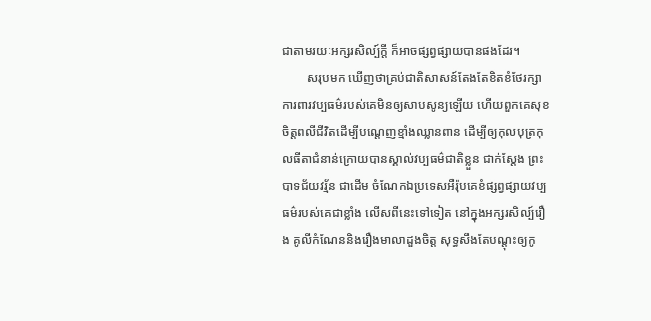ជាតាមរយៈអក្សរសិល្ប៍ក្ដី ក៏អាចផ្សព្វផ្សាយបានផងដែរ។
        សរុបមក ឃើញថាគ្រប់ជាតិសាសន៍តែងតែខិតខំថែរក្សាការពារវប្បធម៌របស់គេមិនឲ្យសាបសូន្យឡើយ ហើយពួកគេសុខចិត្តពលីជីវិតដើម្បីបណ្ដេញខ្មាំងឈ្លានពាន ដើម្បីឲ្យកុលបុត្រកុលធីតាជំនាន់ក្រោយបានស្គាល់វប្បធម៌ជាតិខ្លួន ជាក់ស្ដែង ព្រះបាទជ័យវរ្ម័ន ជាដើម ចំណែកឯប្រទេសអឺរ៉ុបគេខំផ្សព្វផ្សាយវប្បធម៌របស់គេជាខ្លាំង លើសពីនេះទៅទៀត នៅក្នុងអក្សរសិល្ប៍រឿង គូលីកំណែននិងរឿងមាលាដួងចិត្ត សុទ្ធសឹងតែបណ្ដុះឲ្យកូ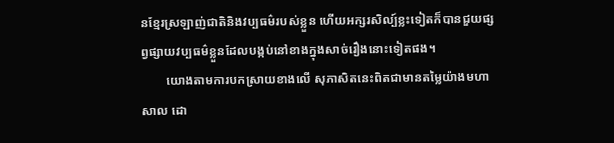នខ្មែរស្រឡាញ់ជាតិនិងវប្បធម៌របស់ខ្លួន ហើយអក្សរសិល្ប៍ខ្លះទៀតក៏បានជួយផ្សព្វផ្សាយវប្បធម៌ខ្លួនដែលបង្កប់នៅខាងក្នុងសាច់រឿងនោះទៀតផង។
        យោងតាមការបកស្រាយខាងលើ សុភាសិតនេះពិតជាមានតម្លៃយ៉ាងមហាសាល ដោ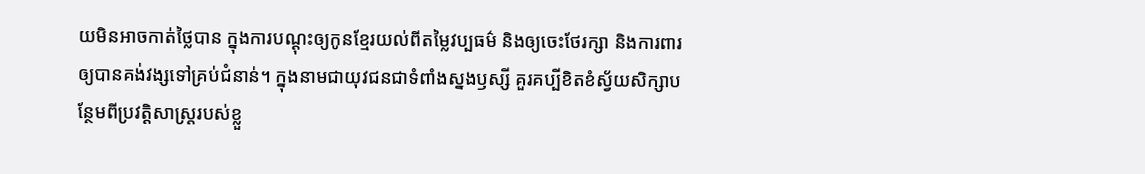យមិនអាចកាត់ថ្លៃបាន ក្នុងការបណ្ដុះឲ្យកូនខ្មែរយល់ពីតម្លៃវប្បធម៌ និងឲ្យចេះថែរក្សា និងការពារឲ្យបានគង់វង្សទៅគ្រប់ជំនាន់។ ក្នុងនាមជាយុវជនជាទំពាំងស្នងឫស្សី គួរគប្បីខិតខំស្វ័យសិក្សាបន្ថែមពីប្រវត្តិសាស្ត្ររបស់ខ្លួ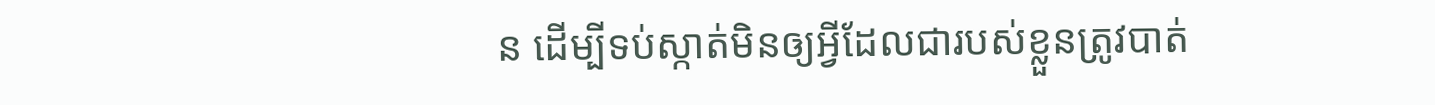ន ដើម្បីទប់ស្កាត់មិនឲ្យអ្វីដែលជារបស់ខ្លួនត្រូវបាត់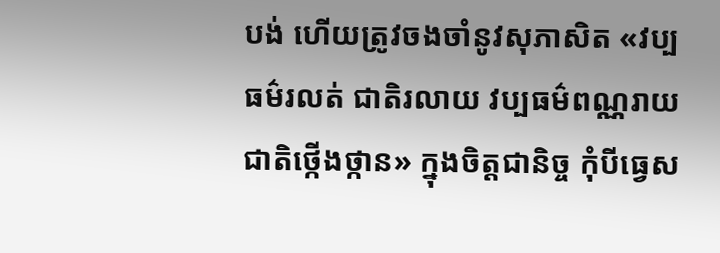បង់ ហើយត្រូវចងចាំនូវសុភាសិត «វប្បធម៌រលត់ ជាតិរលាយ វប្បធម៌ពណ្ណរាយ ជាតិថ្កើងថ្កាន» ក្នុងចិត្តជានិច្ច កុំបីធ្វេស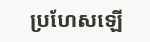ប្រហែសឡើ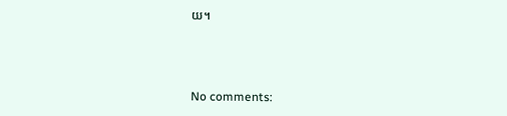យ។



No comments: